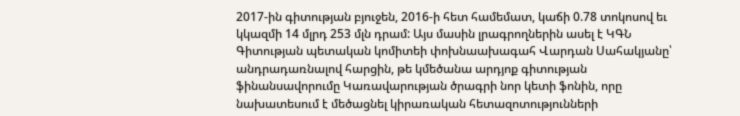2017-ին գիտության բյուջեն, 2016-ի հետ համեմատ, կաճի 0.78 տոկոսով եւ կկազմի 14 մլրդ 253 մլն դրամ: Այս մասին լրագրողներին ասել է ԿԳՆ Գիտության պետական կոմիտեի փոխնաախագահ Վարդան Սահակյանը՝ անդրադառնալով հարցին, թե կմեծանա արդյոք գիտության ֆինանսավորումը Կառավարության ծրագրի նոր կետի ֆոնին, որը նախատեսում է մեծացնել կիրառական հետազոտությունների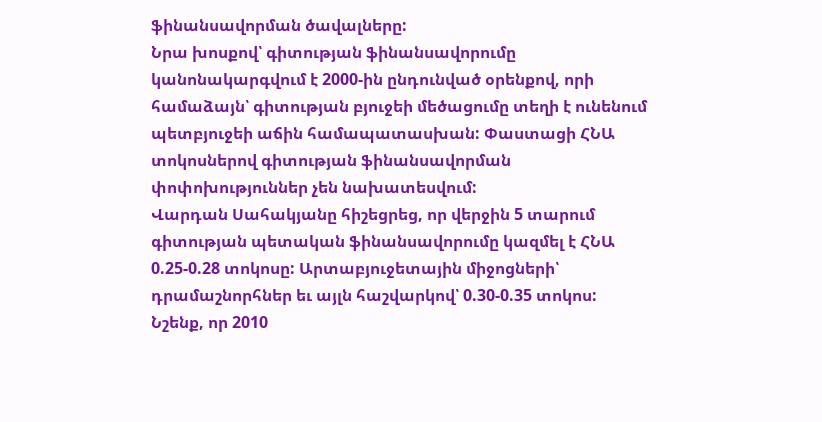ֆինանսավորման ծավալները:
Նրա խոսքով՝ գիտության ֆինանսավորումը կանոնակարգվում է 2000-ին ընդունված օրենքով, որի համաձայն՝ գիտության բյուջեի մեծացումը տեղի է ունենում պետբյուջեի աճին համապատասխան: Փաստացի ՀՆԱ տոկոսներով գիտության ֆինանսավորման փոփոխություններ չեն նախատեսվում:
Վարդան Սահակյանը հիշեցրեց, որ վերջին 5 տարում գիտության պետական ֆինանսավորումը կազմել է ՀՆԱ 0.25-0.28 տոկոսը: Արտաբյուջետային միջոցների՝ դրամաշնորհներ եւ այլն հաշվարկով՝ 0.30-0.35 տոկոս:
Նշենք, որ 2010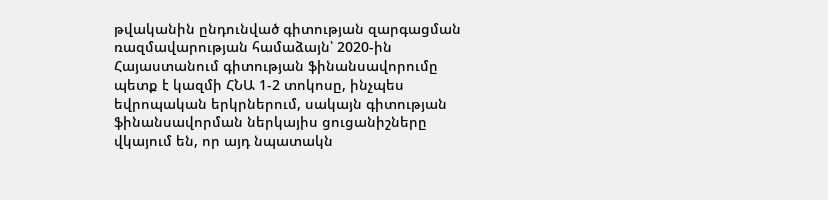թվականին ընդունված գիտության զարգացման ռազմավարության համաձայն՝ 2020-ին Հայաստանում գիտության ֆինանսավորումը պետք է կազմի ՀՆԱ 1-2 տոկոսը, ինչպես եվրոպական երկրներում, սակայն գիտության ֆինանսավորման ներկայիս ցուցանիշները վկայում են, որ այդ նպատակն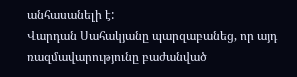անհասանելի է:
Վարդան Սահակյանը պարզաբանեց, որ այդ ռազմավարությունը բաժանված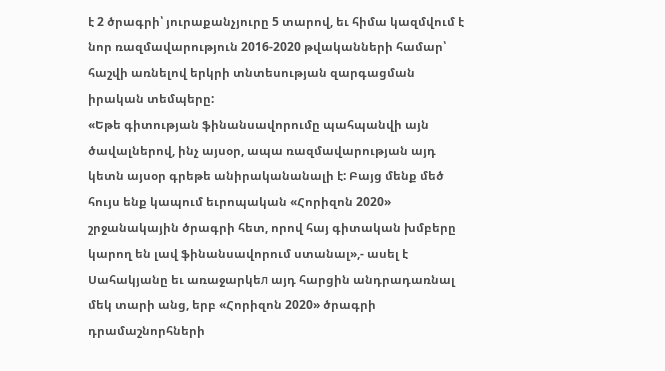է 2 ծրագրի՝ յուրաքանչյուրը 5 տարով, եւ հիմա կազմվում է նոր ռազմավարություն 2016-2020 թվականների համար՝ հաշվի առնելով երկրի տնտեսության զարգացման իրական տեմպերը:
«Եթե գիտության ֆինանսավորումը պահպանվի այն ծավալներով, ինչ այսօր, ապա ռազմավարության այդ կետն այսօր գրեթե անիրականանալի է: Բայց մենք մեծ հույս ենք կապում եւրոպական «Հորիզոն 2020» շրջանակային ծրագրի հետ, որով հայ գիտական խմբերը կարող են լավ ֆինանսավորում ստանալ»,- ասել է Սահակյանը եւ առաջարկեл այդ հարցին անդրադառնալ մեկ տարի անց, երբ «Հորիզոն 2020» ծրագրի դրամաշնորհների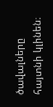ծավալները հայտնի կլինեն։